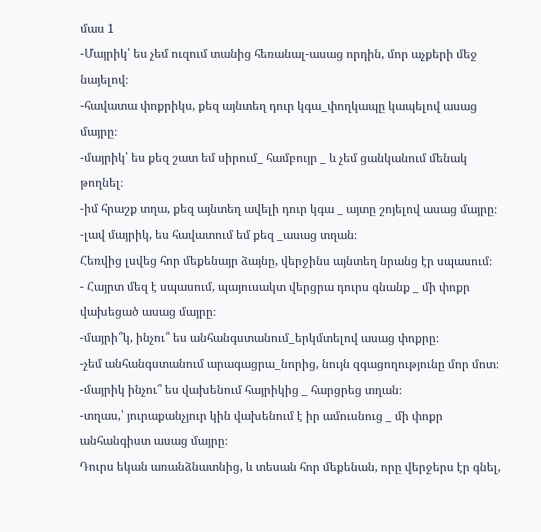մաս 1
-Մայրիկ՝ ես չեմ ուզում տանից հեռանալ-ասաց որդին, մոր աչքերի մեջ նայելով։
-հավատա փոքրիկս, քեզ այնտեղ դուր կգա_փողկապը կապելով ասաց մայրը։
-մայրիկ՝ ես քեզ շատ եմ սիրում_ համբույր _ և չեմ ցանկանում մենակ թողնել։
-իմ հրաշք տղա, քեզ այնտեղ ավելի դուր կգա _ այտը շոյելով ասաց մայրը։
-լավ մայրիկ, ես հավատում եմ քեզ _ասաց տղան։
Հեռվից լսվեց հոր մեքենայր ձայնը, վերջինս այնտեղ նրանց էր սպասում։
- Հայրտ մեզ է սպասում, պայուսակտ վերցրա դուրս գնանք _ մի փոքր վախեցած ասաց մայրը։
-մայրի՞կ, ինչու՞ ես անհանգստանում_երկմտելով ասաց փոքրը։
-չեմ անհանգստանում արագացրա_նորից, նույն զգացողությունը մոր մոտ։
-մայրիկ ինչու՞ ես վախենում հայրիկից _ հարցրեց տղան։
-տղաս,՝ յուրաքանչյուր կին վախենում է իր ամուսնուց _ մի փոքր անհանգիստ ասաց մայրը։
Դուրս եկան առանձնատնից, և տեսան հոր մեքենան, որը վերջերս էր գնել,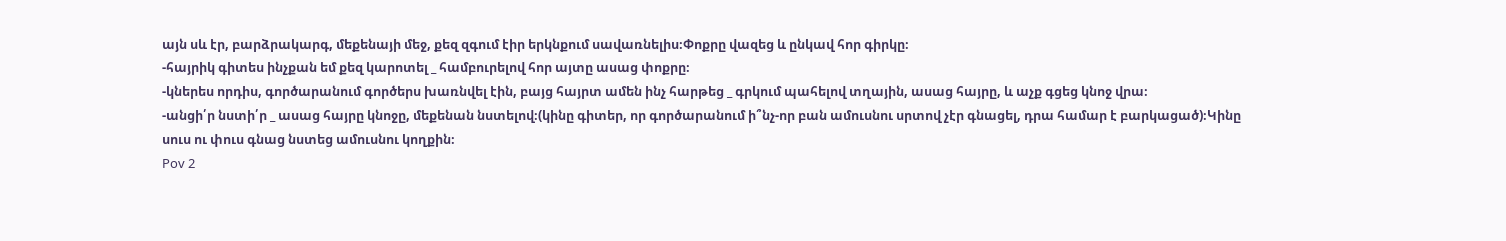այն սև էր, բարձրակարգ, մեքենայի մեջ, քեզ զգում էիր երկնքում սավառնելիս։Փոքրը վազեց և ընկավ հոր գիրկը։
-հայրիկ գիտես ինչքան եմ քեզ կարոտել _ համբուրելով հոր այտը ասաց փոքրը։
-կներես որդիս, գործարանում գործերս խառնվել էին, բայց հայրտ ամեն ինչ հարթեց _ գրկում պահելով տղային, ասաց հայրը, և աչք գցեց կնոջ վրա։
-անցի՛ր նստի՛ր _ ասաց հայրը կնոջը, մեքենան նստելով։(կինը գիտեր, որ գործարանում ի՞նչ-որ բան ամուսնու սրտով չէր գնացել, դրա համար է բարկացած)։Կինը սուս ու փուս գնաց նստեց ամուսնու կողքին։
Pov 2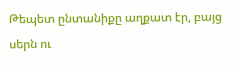Թեպետ ընտանիքը աղքատ էր, բայց սերն ու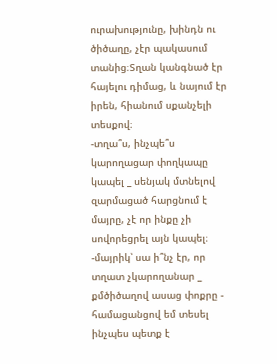ուրախությունը, խինդն ու ծիծաղը, չէր պակասում տանից։Տղան կանգնած էր հայելու դիմաց, և նայում էր իրեն, հիանում սքանչելի տեսքով։
-տղա՞ս, ինչպե՞ս կարողացար փողկապը կապել _ սենյակ մտնելով զարմացած հարցնում է մայրը, չէ որ ինքը չի սովորեցրել այն կապել։
-մայրիկ՝ սա ի՞նչ էր, որ տղատ չկարողանար _ քմծիծաղով ասաց փոքրը - համացանցով եմ տեսել ինչպես պետք է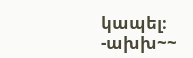կապել։
-ախխ~~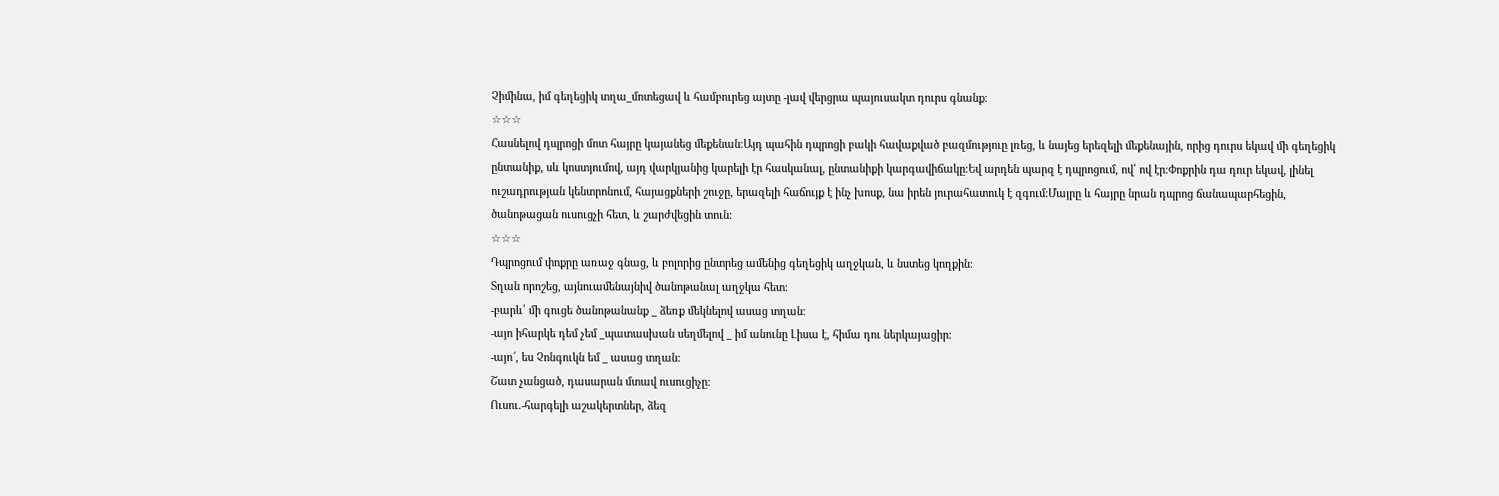Չիմինա, իմ գեղեցիկ տղա_մոտեցավ և համբուրեց այտը -լավ վերցրա պայուսակտ դուրս գնանք։
☆☆☆
Հասնելով դպրոցի մոտ հայրը կայանեց մեքենան։Այդ պահին դպրոցի բակի հավաքված բազմություը լռեց, և նայեց երեզելի մեքենային, որից դուրս եկավ մի գեղեցիկ ընտանիք, սև կոստյումով, այդ վարկյանից կարելի էր հասկանալ, ընտանիքի կարգավիճակը։Եվ արդեն պարզ է դպրոցում, ով՝ ով էր։Փոքրին դա դուր եկավ, լինել ուշադրության կենտրոնում, հայացքների շուջը, երազելի հաճույք է ինչ խոսք, նա իրեն յուրահատուկ է զգում։Մայրը և հայրը նրան դպրոց ճանապարհեցին, ծանոթացան ուսուցչի հետ, և շարժվեցին տուն։
☆☆☆
Դպրոցում փոքրը առաջ գնաց, և բոլորից ընտրեց ամենից գեղեցիկ աղջկան, և նստեց կողքին։
Տղան որոշեց, այնուամենայնիվ ծանոթանալ աղջկա հետ։
-բարև՝ մի գուցե ծանոթանանք _ ձեռք մեկնելով ասաց տղան։
-այո իհարկե դեմ չեմ _պատասխան սեղմելով _ իմ անունը Լիսա է, հիմա դու ներկայացիր։
-այո՜, ես Չոնգուկն եմ _ ասաց տղան։
Շատ չանցած, դասարան մտավ ուսուցիչը։
Ուսու.-հարգելի աշակերտներ, ձեզ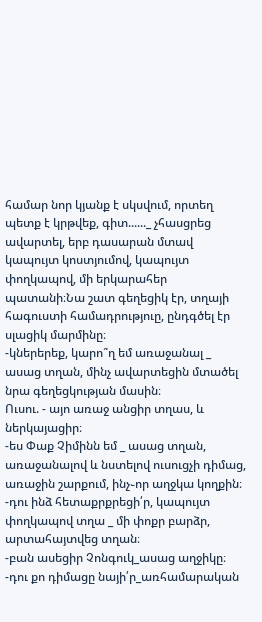համար նոր կյանք է սկսվում, որտեղ պետք է կրթվեք, գիտ......_ չհասցրեց ավարտել, երբ դասարան մտավ կապույտ կոստյումով, կապույտ փողկապով, մի երկարահեր պատանի։Նա շատ գեղեցիկ էր, տղայի հագուստի համադրություը, ընդգծել էր սլացիկ մարմինը։
-կներերեք, կարո՞ղ եմ առաջանալ _ ասաց տղան, մինչ ավարտեցին մտածել նրա գեղեցկության մասին։
Ուսու. - այո առաջ անցիր տղաս, և ներկայացիր։
-ես Փաք Չիմինն եմ _ ասաց տղան,
առաջանալով և նստելով ուսուցչի դիմաց, առաջին շարքում, ինչ֊որ աղջկա կողքին։
-դու ինձ հետաքրքրեցի՛ր, կապույտ փողկապով տղա _ մի փոքր բարձր, արտահայտվեց տղան։
-բան ասեցիր Չոնգուկ_ասաց աղջիկը։
-դու քո դիմացը նայի՛ր_առհամարական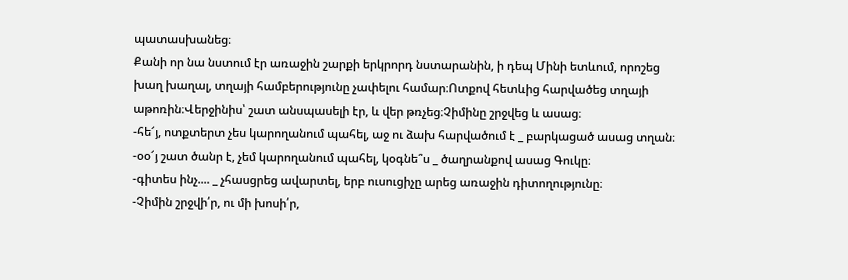պատասխանեց։
Քանի որ նա նստում էր առաջին շարքի երկրորդ նստարանին, ի դեպ Մինի ետևում, որոշեց խաղ խաղալ, տղայի համբերությունը չափելու համար։Ոտքով հետևից հարվածեց տղայի աթոռին։Վերջինիս՝ շատ անսպասելի էր, և վեր թռչեց։Չիմինը շրջվեց և ասաց։
-հե՜յ, ոտքտերտ չես կարողանում պահել, աջ ու ձախ հարվածում է _ բարկացած ասաց տղան։
-օօ՜յ շատ ծանր է, չեմ կարողանում պահել, կօգնե՞ս _ ծաղրանքով ասաց Գուկը։
-գիտես ինչ.... _ չհասցրեց ավարտել, երբ ուսուցիչը արեց առաջին դիտողությունը։
-Չիմին շրջվի՛ր, ու մի խոսի՛ր,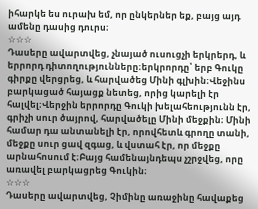իհարկե ես ուրախ եմ, որ ընկերներ եք, բայց այդ ամենը դասից դուրս։
☆☆☆
Դասերը ավարտվեց, չնայած ուսուցչի երկրերդ, և երրորդ դիտողությունները։երկրորդը՝ երբ Գուկը գիրքը վերցրեց, և հարվածեց Մինի գլխին։Վեջինս բարկացած հայացք նետեց, որից կարելի էր հալվել։Վերջին երրորդը Գուկի խելահեությունն էր, գրիչի սուր ծայրով, հարվածելը Մինի մեջքին։ Մինի համար դա անտանելի էր, որովհետև գրողը տանի, մեջքը սուր ցավ զգաց, և վստահ էր, որ մեջքը արնահոսում է։Բայց համենայնդեպս չշրջվեց, որը առավել բարկացրեց Գուկին։
☆☆☆
Դասերը ավարտվեց, Չիմինը առաջինը հավաքեց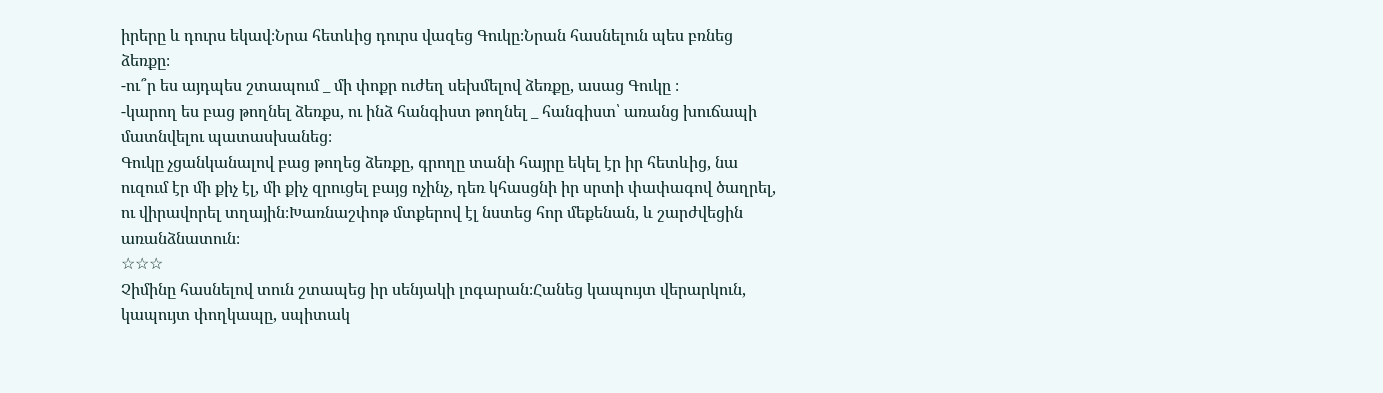իրերը և դուրս եկավ։Նրա հետևից դուրս վազեց Գուկը։Նրան հասնելուն պես բռնեց ձեռքը։
-ու՞ր ես այդպես շտապում _ մի փոքր ուժեղ սեխմելով ձեռքը, ասաց Գուկը ։
-կարող ես բաց թողնել ձեռքս, ու ինձ հանգիստ թողնել _ հանգիստ՝ առանց խուճապի մատնվելու պատասխանեց։
Գուկը չցանկանալով բաց թողեց ձեռքը, գրողը տանի հայրը եկել էր իր հետևից, նա ուզում էր մի քիչ էլ, մի քիչ զրուցել բայց ոչինչ, դեռ կհասցնի իր սրտի փափագով ծաղրել, ու վիրավորել տղային։Խառնաշփոթ մտքերով էլ նստեց հոր մեքենան, և շարժվեցին առանձնատուն։
☆☆☆
Չիմինը հասնելով տուն շտապեց իր սենյակի լոգարան։Հանեց կապույտ վերարկուն, կապույտ փողկապը, սպիտակ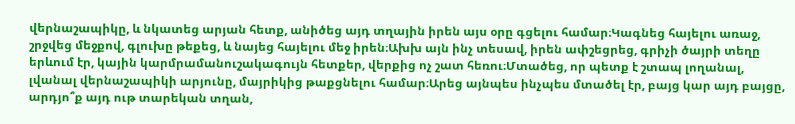վերնաշապիկը, և նկատեց արյան հետք, անիծեց այդ տղային իրեն այս օրը գցելու համար։Կագնեց հայելու առաջ, շրջվեց մեջքով, գլուխը թեքեց, և նայեց հայելու մեջ իրեն։Ախխ այն ինչ տեսավ, իրեն ափշեցրեց, գրիչի ծայրի տեղը երևում էր, կային կարմրամանուշակագույն հետքեր, վերքից ոչ շատ հեռու։Մտածեց, որ պետք է շտապ լողանալ, լվանալ վերնաշապիկի արյունը, մայրիկից թաքցնելու համար։Արեց այնպես ինչպես մտածել էր, բայց կար այդ բայցը, արդյո՞ք այդ ութ տարեկան տղան,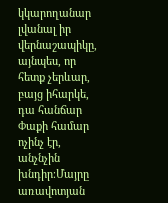կկարողանար լվանալ իր վերնաշապիկը, այնպես, որ հետք չերևար, բայց իհարկե, դա հանճար Փաքի համար ոչինչ էր, անչնչին խնդիր։Մայրը առավոտյան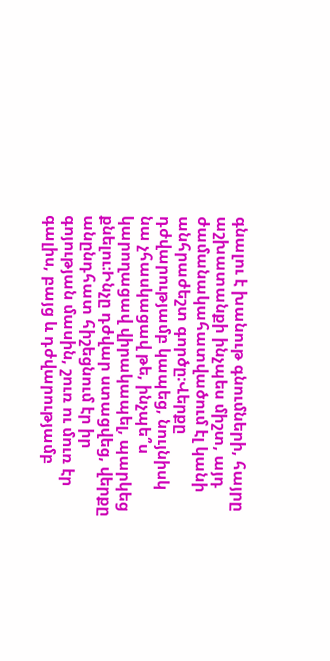գնալու է խանութ գնումների, հայրը աշխատանքի ինչպես միշտ, այդ ժամանակահատվածում էլ կանի անհրաժեշտ գործը։Վերքը դժվարությամբ կապեց, նույնիսկ նա չհասկացավ թե, ինչպե՞ս կարողացավ վիրակապել, պարկեց քնելու։Ինչը դժվար ստացվեց, վերքը անընդհատ հիշեցնում էր իր գոյության մասին, շուռ ու մուռ էր գալիս, բայց և դժվարությամբ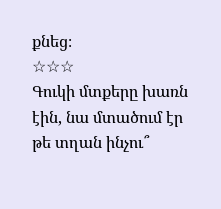քնեց։
☆☆☆
Գուկի մտքերը խառն էին, նա մտածում էր թե տղան ինչու՞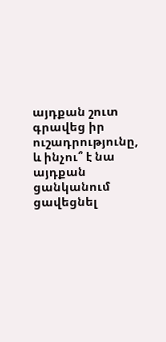այդքան շուտ գրավեց իր ուշադրությունը, և ինչու՞ է նա այդքան ցանկանում ցավեցնել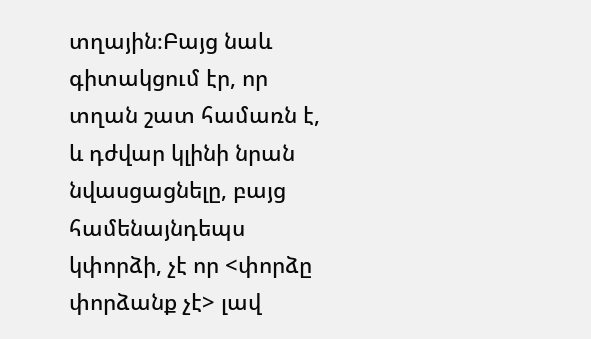տղային։Բայց նաև գիտակցում էր, որ տղան շատ համառն է, և դժվար կլինի նրան նվասցացնելը, բայց համենայնդեպս կփորձի, չէ որ <փորձը փորձանք չէ> լավ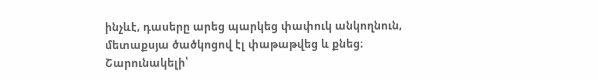ինչևէ, դասերը արեց պարկեց փափուկ անկողնուն, մետաքսյա ծածկոցով էլ փաթաթվեց և քնեց։
Շարունակելի՝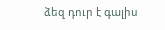ձեզ դուր է գալիս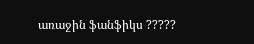առաջին ֆանֆիկս ?????